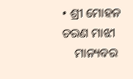• ଶ୍ରୀ ମୋହନ ଚରଣ ମାଝୀ
    ମାନ୍ୟବର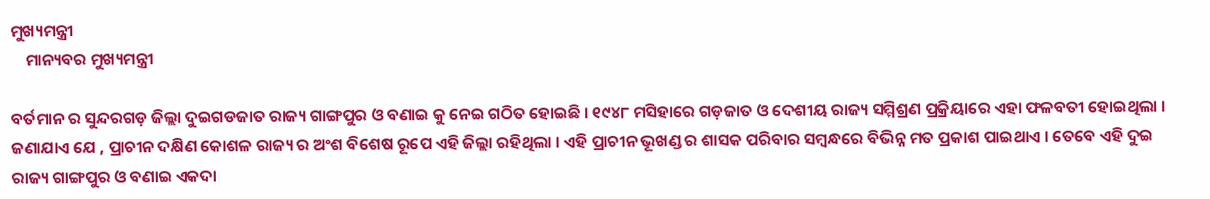ମୁଖ୍ୟମନ୍ତ୍ରୀ
    ମାନ୍ୟବର ମୁଖ୍ୟମନ୍ତ୍ରୀ

ବର୍ତମାନ ର ସୁନ୍ଦରଗଡ଼ ଜିଲ୍ଲା ଦୁଇଗଡଜାତ ରାଜ୍ୟ ଗାଙ୍ଗପୁର ଓ ବଣାଇ କୁ ନେଇ ଗଠିତ ହୋଇଛି । ୧୯୪୮ ମସିହାରେ ଗଡ଼ଜାତ ଓ ଦେଶୀୟ ରାଜ୍ୟ ସମ୍ମିଶ୍ରଣ ପ୍ରକ୍ରିୟାରେ ଏହା ଫଳବତୀ ହୋଇଥିଲା । ଜଣାଯାଏ ଯେ , ପ୍ରାଚୀନ ଦକ୍ଷିଣ କୋଶଳ ରାଜ୍ୟ ର ଅଂଶ ବିଶେଷ ରୂପେ ଏହି ଜିଲ୍ଲା ରହିଥିଲା । ଏହି ପ୍ରାଚୀନ ଭୂଖଣ୍ଡ ର ଶାସକ ପରିବାର ସମ୍ବନ୍ଧରେ ବିଭିନ୍ନ ମତ ପ୍ରକାଶ ପାଇଥାଏ । ତେବେ ଏହି ଦୁଇ ରାଜ୍ୟ ଗାଙ୍ଗପୁର ଓ ବଣାଇ ଏକଦା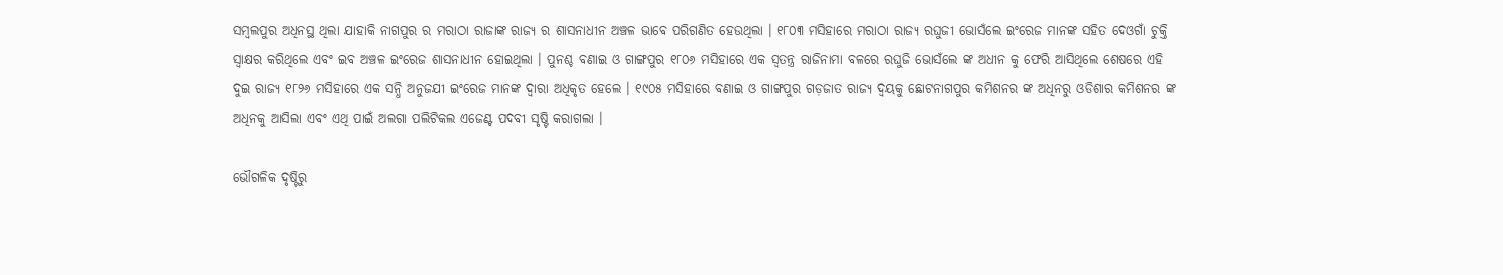ସମ୍ବଲପୁର ଅଧିନସ୍ଥ ଥିଲା ଯାହାକି ନାଗପୁର ର ମରାଠା ରାଜାଙ୍କ ରାଜ୍ୟ ର ଶାସନାଧୀନ ଅଞ୍ଚଳ ଭାବେ ପରିଗଣିତ ହେଉଥିଲା । ୧୮୦୩ ମସିହାରେ ମରାଠା ରାଜ୍ୟ ରଘୁଜୀ ଭୋସଁଲେ ଇଂରେଜ ମାନଙ୍କ ସହିତ ଦେଓଗାଁ ଚୁକ୍ତି ସ୍ଵାକ୍ଷର କରିଥିଲେ ଏବଂ ଇବ ଅଞ୍ଚଳ ଇଂରେଜ ଶାସନାଧୀନ ହୋଇଥିଲା । ପୁନଶ୍ଚ ବଣାଇ ଓ ଗାଙ୍ଗପୁର ୧୮୦୬ ମସିହାରେ ଏକ ସ୍ଵତନ୍ତ୍ର ରାଜିନାମା ବଳରେ ରଘୁଜି ଭୋସଁଲେ ଙ୍କ ଅଧୀନ କୁ ଫେରି ଆସିଥିଲେ ଶେଷରେ ଏହି ଦୁଇ ରାଜ୍ୟ ୧୮୨୬ ମସିହାରେ ଏକ ସନ୍ଧି ଅନୁଜଯୀ ଇଂରେଜ ମାନଙ୍କ ଦ୍ଵାରା ଅଧିକୃତ ହେଲେ । ୧୯୦୫ ମସିହାରେ ବଣାଇ ଓ ଗାଙ୍ଗପୁର ଗଡ଼ଜାତ ରାଜ୍ୟ ଦ୍ଵୟକୁ ଛୋଟନାଗପୁର କମିଶନର ଙ୍କ ଅଧିନରୁ ଓଡିଶାର କମିଶନର ଙ୍କ ଅଧିନକୁ ଆସିଲା ଏବଂ ଏଥି ପାଇଁ ଅଲଗା ପଲିଟିକଲ ଏଜେଣ୍ଟ ପଦବୀ ସୃଷ୍ଟି କରାଗଲା ।

ଭୌଗଳିକ ଦୃଷ୍ଟିରୁ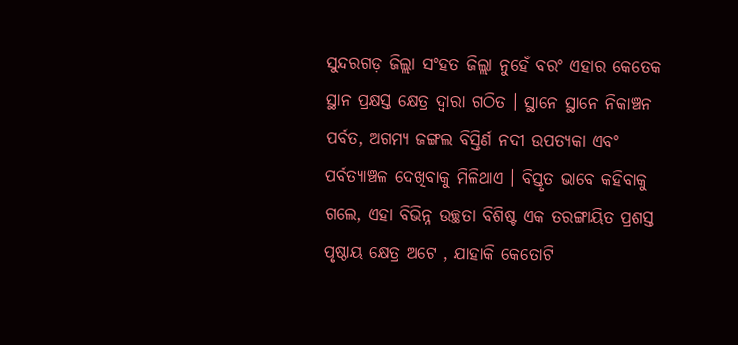ସୁନ୍ଦରଗଡ଼ ଜିଲ୍ଲା ସଂହତ ଜିଲ୍ଲା ନୁହେଁ ବରଂ ଏହାର କେତେକ ସ୍ଥାନ ପ୍ରକ୍ଷସ୍ତ କ୍ଷେତ୍ର ଦ୍ଵାରା ଗଠିତ । ସ୍ଥାନେ ସ୍ଥାନେ ନିକାଞ୍ଚନ ପର୍ବତ, ଅଗମ୍ଯ ଜଙ୍ଗଲ ବିସ୍ତିର୍ଣ ନଦୀ ଉପତ୍ୟକା ଏବଂ ପର୍ବତ୍ୟାଞ୍ଚଳ ଦେଖିବାକୁ ମିଳିଥାଏ । ବିସ୍ତୃତ ଭାବେ କହିବାକୁ ଗଲେ, ଏହା ବିଭିନ୍ନ ଉଚ୍ଛତା ବିଶିଷ୍ଟ ଏକ ତରଙ୍ଗାୟିତ ପ୍ରଶସ୍ତ ପୃଷ୍ଠାୟ କ୍ଷେତ୍ର ଅଟେ , ଯାହାକି କେତୋଟି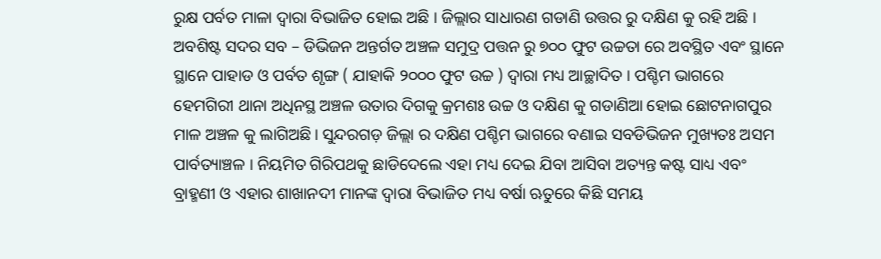ରୁକ୍ଷ ପର୍ବତ ମାଳା ଦ୍ଵାରା ବିଭାଜିତ ହୋଇ ଅଛି । ଜିଲ୍ଲାର ସାଧାରଣ ଗଡାଣି ଉତ୍ତର ରୁ ଦକ୍ଷିଣ କୁ ରହି ଅଛି । ଅବଶିଷ୍ଟ ସଦର ସବ – ଡିଭିଜନ ଅନ୍ତର୍ଗତ ଅଞ୍ଚଳ ସମୁଦ୍ର ପତ୍ତନ ରୁ ୭୦୦ ଫୁଟ ଉଚ୍ଚତା ରେ ଅବସ୍ଥିତ ଏବଂ ସ୍ଥାନେ ସ୍ଥାନେ ପାହାଡ ଓ ପର୍ବତ ଶୃଙ୍ଗ ( ଯାହାକି ୨୦୦୦ ଫୁଟ ଉଚ୍ଚ ) ଦ୍ଵାରା ମଧ୍ୟ ଆଚ୍ଛାଦିତ । ପଶ୍ଚିମ ଭାଗରେ ହେମଗିରୀ ଥାନା ଅଧିନସ୍ଥ ଅଞ୍ଚଳ ଉତାର ଦିଗକୁ କ୍ରମଶଃ ଉଚ୍ଚ ଓ ଦକ୍ଷିଣ କୁ ଗଡାଣିଆ ହୋଇ ଛୋଟନାଗପୁର ମାଳ ଅଞ୍ଚଳ କୁ ଲାଗିଅଛି । ସୁନ୍ଦରଗଡ଼ ଜିଲ୍ଲା ର ଦକ୍ଷିଣ ପଶ୍ଚିମ ଭାଗରେ ବଣାଇ ସବଡିଭିଜନ ମୁଖ୍ୟତଃ ଅସମ ପାର୍ବତ୍ୟାଞ୍ଚଳ । ନିୟମିତ ଗିରିପଥକୁ ଛାଡିଦେଲେ ଏହା ମଧ୍ୟ ଦେଇ ଯିବା ଆସିବା ଅତ୍ୟନ୍ତ କଷ୍ଟ ସାଧ୍ୟ ଏବଂ ବ୍ରାହ୍ମଣୀ ଓ ଏହାର ଶାଖାନଦୀ ମାନଙ୍କ ଦ୍ଵାରା ବିଭାଜିତ ମଧ୍ୟ ବର୍ଷା ଋତୁରେ କିଛି ସମୟ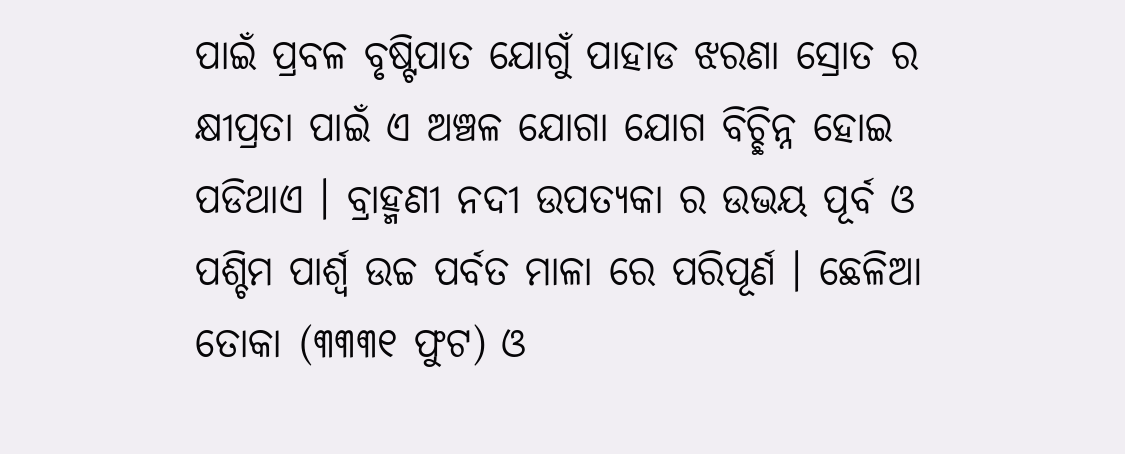ପାଇଁ ପ୍ରବଳ ବୃଷ୍ଟିପାତ ଯୋଗୁଁ ପାହାଡ ଝରଣା ସ୍ରୋତ ର କ୍ଷୀପ୍ରତା ପାଇଁ ଏ ଅଞ୍ଚଳ ଯୋଗା ଯୋଗ ବିଚ୍ଛିନ୍ନ ହୋଇ ପଡିଥାଏ । ବ୍ରାହ୍ମଣୀ ନଦୀ ଉପତ୍ୟକା ର ଉଭୟ ପୂର୍ବ ଓ ପଶ୍ଚିମ ପାର୍ଶ୍ଵ ଉଚ୍ଚ ପର୍ବତ ମାଳା ରେ ପରିପୂର୍ଣ । ଛେଳିଆ ତୋକା (୩୩୩୧ ଫୁଟ) ଓ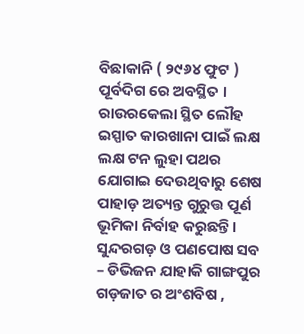ବିଛାକାନି ( ୨୯୬୪ ଫୁଟ ) ପୂର୍ବଦିଗ ରେ ଅବସ୍ଥିତ । ରାଉରକେଲା ସ୍ଥିତ ଲୌହ ଇସ୍ପାତ କାରଖାନା ପାଇଁ ଲକ୍ଷ ଲକ୍ଷ ଟନ ଲୁହା ପଥର ଯୋଗାଇ ଦେଉଥିବାରୁ ଶେଷ ପାହାଡ଼ ଅତ୍ୟନ୍ତ ଗୁରୁତ୍ତ ପୂର୍ଣ ଭୂମିକା ନିର୍ବାହ କରୁଛନ୍ତି । ସୁନ୍ଦରଗଡ଼ ଓ ପଣପୋଷ ସବ – ଡିଭିଜନ ଯାହାକି ଗାଙ୍ଗପୁର ଗଡ଼ଜାତ ର ଅଂଶବିଷ ,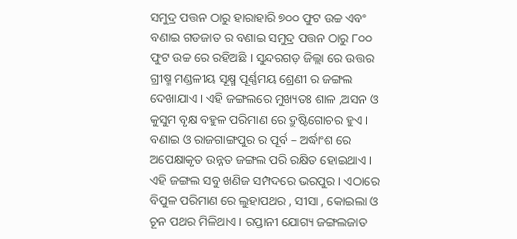ସମୁଦ୍ର ପତ୍ତନ ଠାରୁ ହାରାହାରି ୭୦୦ ଫୁଟ ଉଚ୍ଚ ଏବଂ ବଣାଇ ଗଡଜାତ ର ବଣାଇ ସମୁଦ୍ର ପତ୍ତନ ଠାରୁ ୮୦୦ ଫୁଟ ଉଚ୍ଚ ରେ ରହିଅଛି । ସୁନ୍ଦରଗଡ଼ ଜିଲ୍ଲା ରେ ଉତ୍ତର ଗ୍ରୀଷ୍ମ ମଣ୍ଡଳୀୟ ସୂକ୍ଷ୍ମ ପୂର୍ଣ୍ଣମୟ ଶ୍ରେଣୀ ର ଜଙ୍ଗଲ ଦେଖାଯାଏ । ଏହି ଜଙ୍ଗଲରେ ମୁଖ୍ୟତଃ ଶାଳ ,ଅସନ ଓ କୁସୁମ ବୃକ୍ଷ ବହୁଳ ପରିମାଣ ରେ ଦ୍ରୁଷ୍ଟିଗୋଚର ହୁଏ । ବଣାଇ ଓ ରାଜଗାଙ୍ଗପୁର ର ପୂର୍ବ – ଅର୍ଦ୍ଧାଂଶ ରେ ଅପେକ୍ଷାକୃତ ଉନ୍ନତ ଜଙ୍ଗଲ ପରି ରକ୍ଷିତ ହୋଇଥାଏ । ଏହି ଜଙ୍ଗଲ ସବୁ ଖଣିଜ ସମ୍ପଦରେ ଭରପୁର । ଏଠାରେ ବିପୁଳ ପରିମାଣ ରେ ଲୁହାପଥର , ସୀସା , କୋଇଲା ଓ ଚୂନ ପଥର ମିଳିଥାଏ । ରପ୍ତାନୀ ଯୋଗ୍ୟ ଜଙ୍ଗଲଜାତ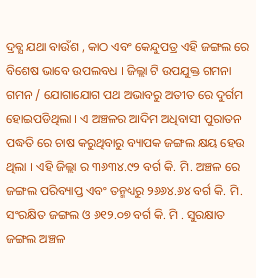ଦ୍ରବ୍ଯ ଯଥା ବାଉଁଶ , କାଠ ଏବଂ କେନ୍ଦୁପତ୍ର ଏହି ଜଙ୍ଗଲ ରେ ବିଶେଷ ଭାବେ ଉପଲବଧ । ଜିଲ୍ଲା ଟି ଉପଯୁକ୍ତ ଗମନା ଗମନ / ଯୋଗାଯୋଗ ପଥ ଅଭାବରୁ ଅତୀତ ରେ ଦୁର୍ଗମ ହୋଇପଡିଥିଲା । ଏ ଅଞ୍ଚଳର ଆଦିମ ଅଧିବାସୀ ପୁରାତନ ପଦ୍ଧତି ରେ ଚାଷ କରୁଥିବାରୁ ବ୍ୟାପକ ଜଙ୍ଗଲ କ୍ଷୟ ହେଉ ଥିଲା । ଏହି ଜିଲ୍ଲା ର ୩୬୩୪.୯୨ ବର୍ଗ କି. ମି. ଅଞ୍ଚଳ ରେ ଜଙ୍ଗଲ ପରିବ୍ୟାପ୍ତ ଏବଂ ତନ୍ମଧ୍ୟରୁ ୨୬୬୪.୬୪ ବର୍ଗ କି. ମି. ସଂରକ୍ଷିତ ଜଙ୍ଗଲ ଓ ୬୧୨.୦୭ ବର୍ଗ କି. ମି . ସୁରକ୍ଷାତ ଜଙ୍ଗଲ ଅଞ୍ଚଳ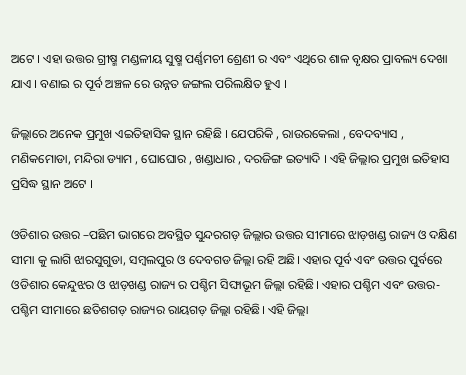ଅଟେ । ଏହା ଉତ୍ତର ଗ୍ରୀଷ୍ମ ମଣ୍ଡଳୀୟ ସୁଷ୍ମ ପର୍ଣ୍ଣମଚୀ ଶ୍ରେଣୀ ର ଏବଂ ଏଥିରେ ଶାଳ ବୃକ୍ଷର ପ୍ରାବଲ୍ୟ ଦେଖା ଯାଏ । ବଣାଇ ର ପୂର୍ବ ଅଞ୍ଚଳ ରେ ଉନ୍ନତ ଜଙ୍ଗଲ ପରିଲକ୍ଷିତ ହୁଏ ।

ଜିଲ୍ଲାରେ ଅନେକ ପ୍ରମୁଖ ଏଇତିହାସିକ ସ୍ଥାନ ରହିଛି । ଯେପରିକି , ରାଉରକେଲା , ବେଦବ୍ୟାସ , ମଣିକମୋଡା, ମନ୍ଦିରା ଡ୍ୟାମ , ଘୋଘୋର , ଖଣ୍ଡାଧାର , ଦରଜିଙ୍ଗ ଇତ୍ୟାଦି । ଏହି ଜିଲ୍ଲାର ପ୍ରମୁଖ ଇତିହାସ ପ୍ରସିଦ୍ଧ ସ୍ଥାନ ଅଟେ ।

ଓଡିଶାର ଉତ୍ତର –ପଛିମ ଭାଗରେ ଅବସ୍ଥିତ ସୁନ୍ଦରଗଡ଼ ଜିଲ୍ଲାର ଉତ୍ତର ସୀମାରେ ଝାଡ଼ଖଣ୍ଡ ରାଜ୍ୟ ଓ ଦକ୍ଷିଣ ସୀମା କୁ ଲାଗି ଝାରସୁଗୁଡା, ସମ୍ବଲପୁର ଓ ଦେବଗଡ ଜିଲ୍ଲା ରହି ଅଛି। ଏହାର ପୂର୍ବ ଏବଂ ଉତ୍ତର ପୁର୍ବରେ ଓଡିଶାର କେନ୍ଦୁଝର ଓ ଝାଡ଼ଖଣ୍ଡ ରାଜ୍ୟ ର ପଶ୍ଚିମ ସିଙ୍ଘାଭୂମ ଜିଲ୍ଲା ରହିଛି। ଏହାର ପଶ୍ଚିମ ଏବଂ ଉତ୍ତର-ପଶ୍ଚିମ ସୀମାରେ ଛତିଶଗଡ଼ ରାଜ୍ୟର ରାୟଗଡ଼ ଜିଲ୍ଲା ରହିଛି। ଏହି ଜିଲ୍ଲା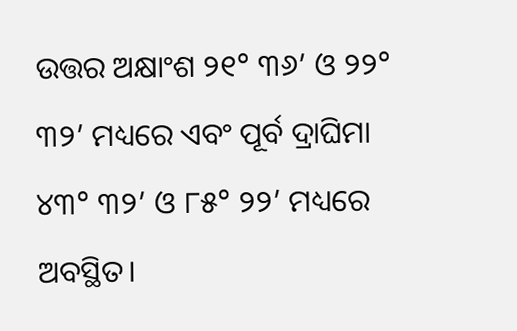ଉତ୍ତର ଅକ୍ଷାଂଶ ୨୧° ୩୬’ ଓ ୨୨° ୩୨’ ମଧ୍ୟରେ ଏବଂ ପୂର୍ବ ଦ୍ରାଘିମା ୪୩° ୩୨’ ଓ ୮୫° ୨୨’ ମଧ୍ୟରେ ଅବସ୍ଥିତ।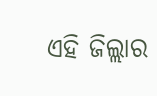ଏହି ଜିଲ୍ଲାର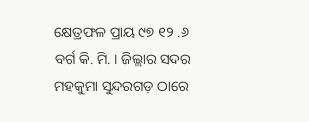କ୍ଷେତ୍ରଫଳ ପ୍ରାୟ ୯୭ ୧୨ .୬ ବର୍ଗ କି. ମି. । ଜିଲ୍ଲାର ସଦର ମହକୁମା ସୁନ୍ଦରଗଡ଼ ଠାରେ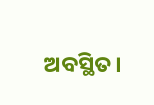ଅବସ୍ଥିତ।